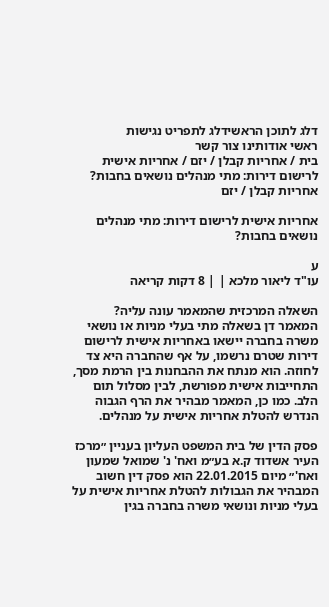דלג לתוכן הראשידלג לתפריט נגישות
ראשי אודותינו צור קשר
בית / אחריות קבלן / יזם / אחריות אישית לרישום דירות: מתי מנהלים נושאים בחבות?
אחריות קבלן / יזם

אחריות אישית לרישום דירות: מתי מנהלים נושאים בחבות?

ע
עו"ד ליאור מלכא | | 8 דקות קריאה

השאלה המרכזית שהמאמר עונה עליה?
המאמר דן בשאלה מתי בעלי מניות או נושאי משרה בחברה יישאו באחריות אישית לרישום דירות שטרם נרשמו, על אף שהחברה היא צד לחוזה. הוא מנתח את ההבחנות בין הרמת מסך, התחייבות אישית מפורשת, לבין מסלול תום הלב. כמו כן, המאמר מבהיר את הרף הגבוה הנדרש להטלת אחריות אישית על מנהלים.

פסק הדין של בית המשפט העליון בעניין ״מרכז העיר אשדוד ק.א בע״מ ואח' נ' שמואל שמעון ואח'״ מיום 22.01.2015 הוא פסק דין חשוב המבהיר את הגבולות להטלת אחריות אישית על בעלי מניות ונושאי משרה בחברה בגין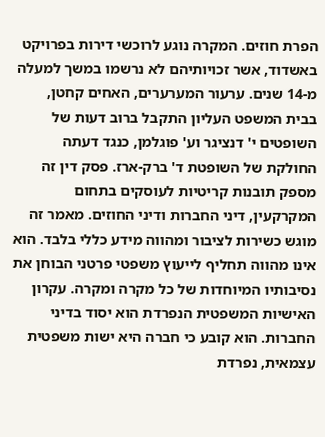הפרת חוזים. המקרה נוגע לרוכשי דירות בפרויקט באשדוד, אשר זכויותיהם לא נרשמו במשך למעלה מ-14 שנים. ערעור המערערים, האחים קחטן, בבית המשפט העליון התקבל ברוב דעות של השופטים י' דנציגר וע' פוגלמן, כנגד דעתה החולקת של השופטת ד' ברק-ארז. פסק דין זה מספק תובנות קריטיות לעוסקים בתחום המקרקעין, דיני החברות ודיני החוזים. מאמר זה מוגש כשירות לציבור ומהווה מידע כללי בלבד. הוא אינו מהווה תחליף לייעוץ משפטי פרטני הבוחן את נסיבותיו המיוחדות של כל מקרה ומקרה. עקרון האישיות המשפטית הנפרדת הוא יסוד בדיני החברות. הוא קובע כי חברה היא ישות משפטית עצמאית, נפרדת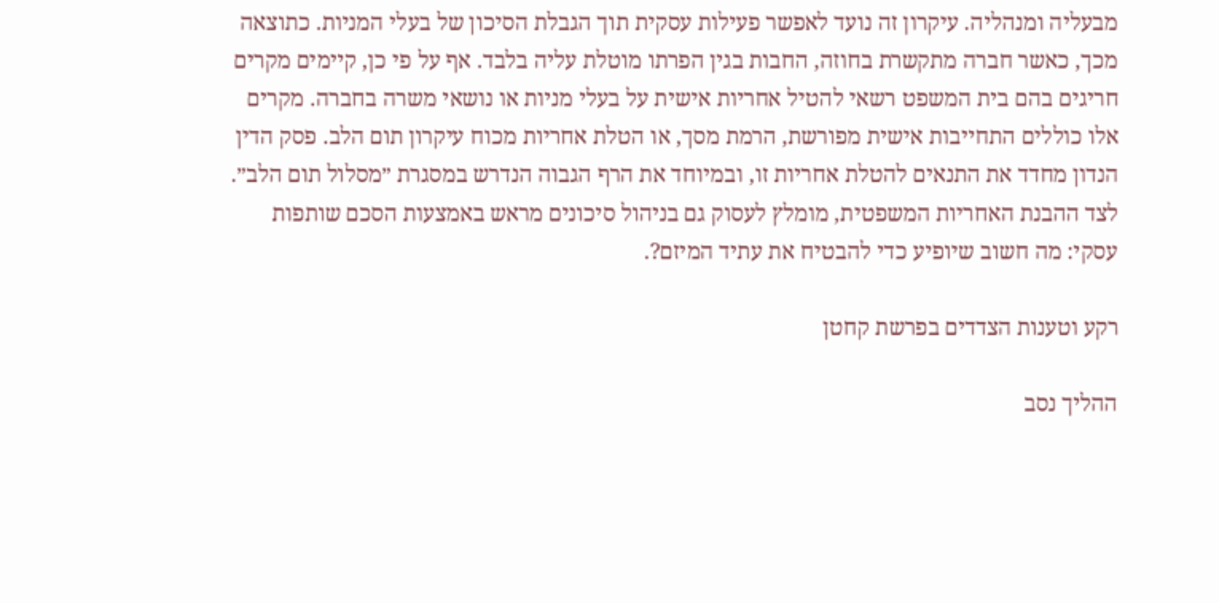מבעליה ומנהליה. עיקרון זה נועד לאפשר פעילות עסקית תוך הגבלת הסיכון של בעלי המניות. כתוצאה מכך, כאשר חברה מתקשרת בחוזה, החבות בגין הפרתו מוטלת עליה בלבד. אף על פי כן, קיימים מקרים חריגים בהם בית המשפט רשאי להטיל אחריות אישית על בעלי מניות או נושאי משרה בחברה. מקרים אלו כוללים התחייבות אישית מפורשת, הרמת מסך, או הטלת אחריות מכוח עיקרון תום הלב. פסק הדין הנדון מחדד את התנאים להטלת אחריות זו, ובמיוחד את הרף הגבוה הנדרש במסגרת ״מסלול תום הלב״. לצד ההבנת האחריות המשפטית, מומלץ לעסוק גם בניהול סיכונים מראש באמצעות הסכם שותפות עסקי: מה חשוב שיופיע כדי להבטיח את עתיד המיזם?.

רקע וטענות הצדדים בפרשת קחטן

ההליך נסב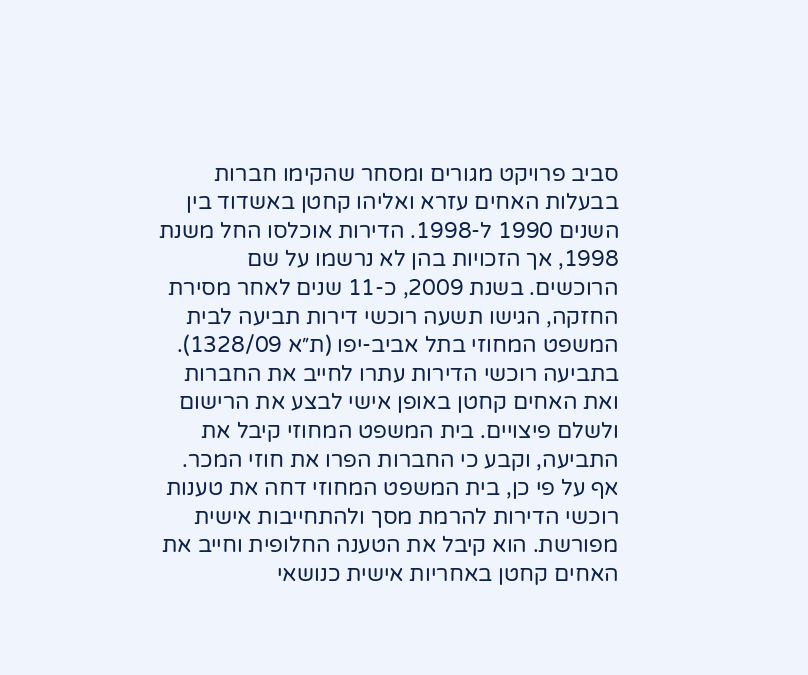סביב פרויקט מגורים ומסחר שהקימו חברות בבעלות האחים עזרא ואליהו קחטן באשדוד בין השנים 1990 ל-1998. הדירות אוכלסו החל משנת 1998, אך הזכויות בהן לא נרשמו על שם הרוכשים. בשנת 2009, כ-11 שנים לאחר מסירת החזקה, הגישו תשעה רוכשי דירות תביעה לבית המשפט המחוזי בתל אביב-יפו (ת״א 1328/09). בתביעה רוכשי הדירות עתרו לחייב את החברות ואת האחים קחטן באופן אישי לבצע את הרישום ולשלם פיצויים. בית המשפט המחוזי קיבל את התביעה, וקבע כי החברות הפרו את חוזי המכר. אף על פי כן, בית המשפט המחוזי דחה את טענות רוכשי הדירות להרמת מסך ולהתחייבות אישית מפורשת. הוא קיבל את הטענה החלופית וחייב את האחים קחטן באחריות אישית כנושאי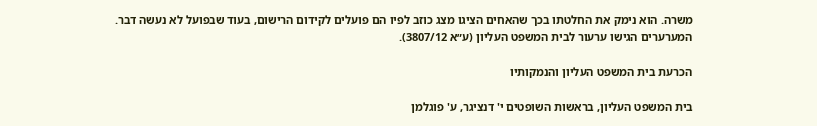משרה. הוא נימק את החלטתו בכך שהאחים הציגו מצג כוזב לפיו הם פועלים לקידום הרישום, בעוד שבפועל לא נעשה דבר. המערערים הגישו ערעור לבית המשפט העליון (ע״א 3807/12).

הכרעת בית המשפט העליון והנמקותיו

בית המשפט העליון, בראשות השופטים י' דנציגר, ע' פוגלמן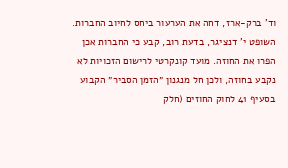וד' ברק-ארז, דחה את הערעור ביחס לחיוב החברות. השופט י' דנציגר, בדעת רוב, קבע כי החברות אכן הפרו את החוזה. מועד קונקרטי לרישום הזכויות לא נקבע בחוזה, ולכן חל מנגנון ״הזמן הסביר״ הקבוע בסעיף 41 לחוק החוזים (חלק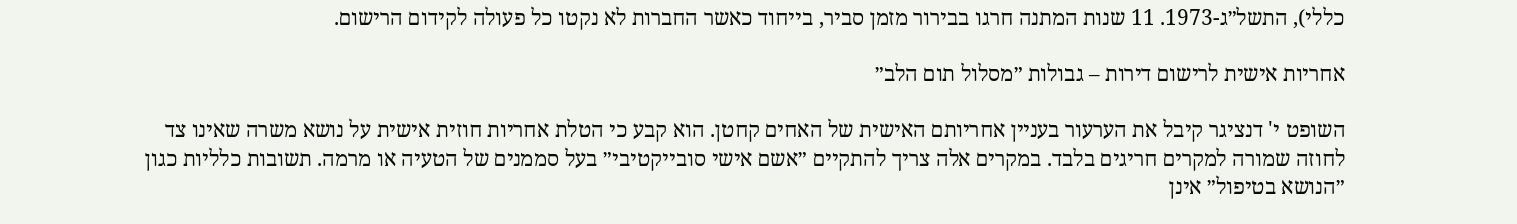כללי), התשל״ג-1973. 11 שנות המתנה חרגו בבירור מזמן סביר, בייחוד כאשר החברות לא נקטו כל פעולה לקידום הרישום.

אחריות אישית לרישום דירות – גבולות ״מסלול תום הלב״

השופט י' דנציגר קיבל את הערעור בעניין אחריותם האישית של האחים קחטן. הוא קבע כי הטלת אחריות חוזית אישית על נושא משרה שאינו צד לחוזה שמורה למקרים חריגים בלבד. במקרים אלה צריך להתקיים ״אשם אישי סובייקטיבי״ בעל סממנים של הטעיה או מרמה. תשובות כלליות כגון ״הנושא בטיפול״ אינן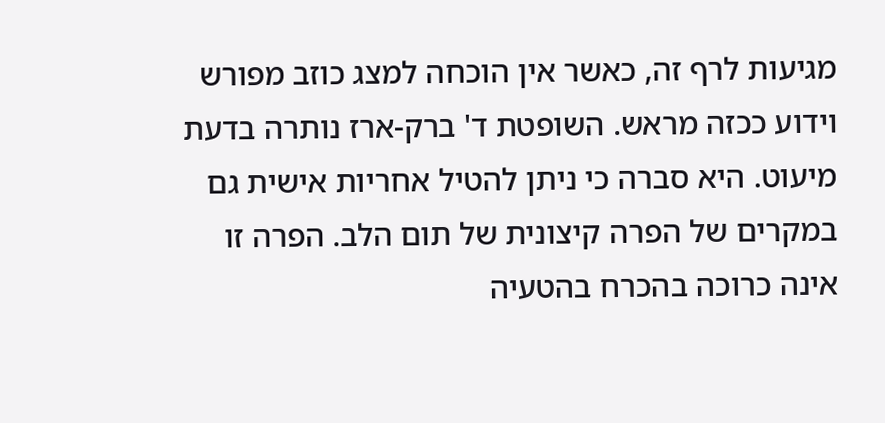מגיעות לרף זה, כאשר אין הוכחה למצג כוזב מפורש וידוע ככזה מראש. השופטת ד' ברק-ארז נותרה בדעת מיעוט. היא סברה כי ניתן להטיל אחריות אישית גם במקרים של הפרה קיצונית של תום הלב. הפרה זו אינה כרוכה בהכרח בהטעיה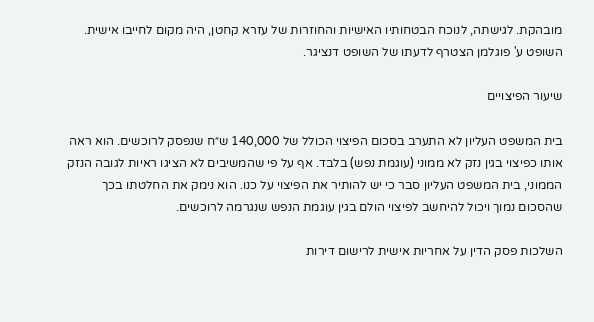מובהקת. לגישתה, לנוכח הבטחותיו האישיות והחוזרות של עזרא קחטן, היה מקום לחייבו אישית. השופט ע' פוגלמן הצטרף לדעתו של השופט דנציגר.

שיעור הפיצויים

בית המשפט העליון לא התערב בסכום הפיצוי הכולל של 140,000 ש״ח שנפסק לרוכשים. הוא ראה אותו כפיצוי בגין נזק לא ממוני (עוגמת נפש) בלבד. אף על פי שהמשיבים לא הציגו ראיות לגובה הנזק הממוני, בית המשפט העליון סבר כי יש להותיר את הפיצוי על כנו. הוא נימק את החלטתו בכך שהסכום נמוך ויכול להיחשב לפיצוי הולם בגין עוגמת הנפש שנגרמה לרוכשים.

השלכות פסק הדין על אחריות אישית לרישום דירות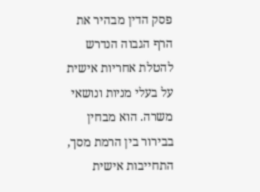פסק הדין מבהיר את הרף הגבוה הנדרש להטלת אחריות אישית על בעלי מניות ונושאי משרה. הוא מבחין בבירור בין הרמת מסך, התחייבות אישית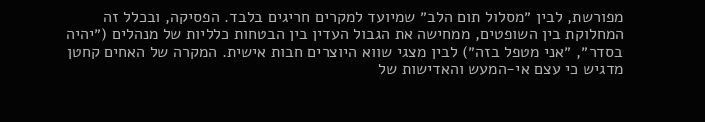מפורשת, לבין ״מסלול תום הלב״ שמיועד למקרים חריגים בלבד. הפסיקה, ובכלל זה המחלוקת בין השופטים, ממחישה את הגבול העדין בין הבטחות כלליות של מנהלים (״יהיה בסדר״, ״אני מטפל בזה״) לבין מצגי שווא היוצרים חבות אישית. המקרה של האחים קחטן מדגיש כי עצם אי-המעש והאדישות של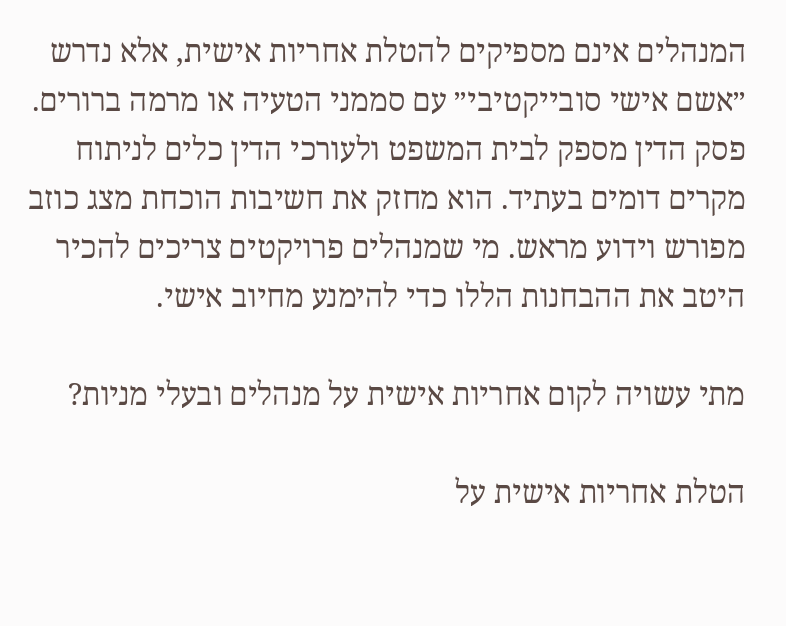המנהלים אינם מספיקים להטלת אחריות אישית, אלא נדרש ״אשם אישי סובייקטיבי״ עם סממני הטעיה או מרמה ברורים. פסק הדין מספק לבית המשפט ולעורכי הדין כלים לניתוח מקרים דומים בעתיד. הוא מחזק את חשיבות הוכחת מצג כוזב מפורש וידוע מראש. מי שמנהלים פרויקטים צריכים להכיר היטב את ההבחנות הללו כדי להימנע מחיוב אישי.

מתי עשויה לקום אחריות אישית על מנהלים ובעלי מניות?

הטלת אחריות אישית על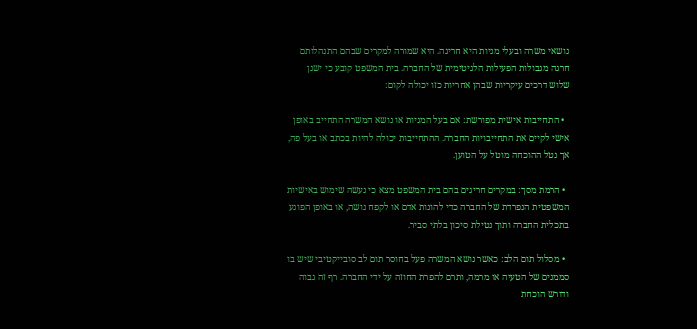נושאי משרה ובעלי מניות היא חריגה. היא שמורה למקרים שבהם התנהלותם חרגה מגבולות הפעילות הלגיטימית של החברה. בית המשפט קובע כי ישנן שלוש דרכים עיקריות שבהן אחריות כזו יכולה לקום:

  • התחייבות אישית מפורשת: אם בעל המניות או נושא המשרה התחייב באופן אישי לקיים את התחייבויות החברה. ההתחייבות יכולה להיות בכתב או בעל פה, אך נטל ההוכחה מוטל על הטוען.

  • הרמת מסך: במקרים חריגים בהם בית המשפט מצא כי נעשה שימוש באישיות המשפטית הנפרדת של החברה כדי להונות אדם או לקפח נושה, או באופן הפוגע בתכלית החברה ותוך נטילת סיכון בלתי סביר.

  • מסלול תום הלב: כאשר נושא המשרה פעל בחוסר תום לב סובייקטיבי שיש בו סממנים של הטעיה או מרמה, ותרם להפרת החוזה על ידי החברה. רף זה גבוה ודורש הוכחת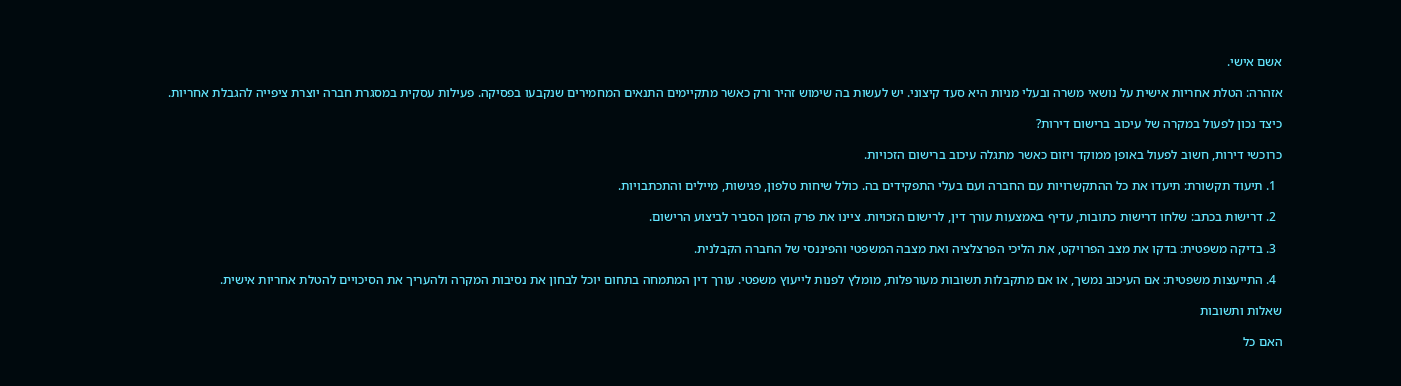אשם אישי.

אזהרה: הטלת אחריות אישית על נושאי משרה ובעלי מניות היא סעד קיצוני. יש לעשות בה שימוש זהיר ורק כאשר מתקיימים התנאים המחמירים שנקבעו בפסיקה. פעילות עסקית במסגרת חברה יוצרת ציפייה להגבלת אחריות.

כיצד נכון לפעול במקרה של עיכוב ברישום דירות?

כרוכשי דירות, חשוב לפעול באופן ממוקד ויזום כאשר מתגלה עיכוב ברישום הזכויות.

  1. תיעוד תקשורת: תיעדו את כל ההתקשרויות עם החברה ועם בעלי התפקידים בה. כולל שיחות טלפון, פגישות, מיילים והתכתבויות.

  2. דרישות בכתב: שלחו דרישות כתובות, עדיף באמצעות עורך דין, לרישום הזכויות. ציינו את פרק הזמן הסביר לביצוע הרישום.

  3. בדיקה משפטית: בדקו את מצב הפרויקט, את הליכי הפרצלציה ואת מצבה המשפטי והפיננסי של החברה הקבלנית.

  4. התייעצות משפטית: אם העיכוב נמשך, או אם מתקבלות תשובות מעורפלות, מומלץ לפנות לייעוץ משפטי. עורך דין המתמחה בתחום יוכל לבחון את נסיבות המקרה ולהעריך את הסיכויים להטלת אחריות אישית.

שאלות ותשובות

האם כל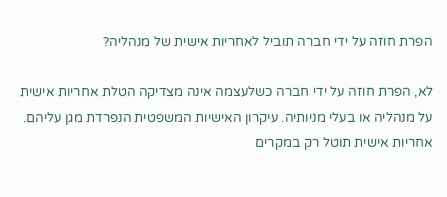הפרת חוזה על ידי חברה תוביל לאחריות אישית של מנהליה?

לא, הפרת חוזה על ידי חברה כשלעצמה אינה מצדיקה הטלת אחריות אישית על מנהליה או בעלי מניותיה. עיקרון האישיות המשפטית הנפרדת מגן עליהם. אחריות אישית תוטל רק במקרים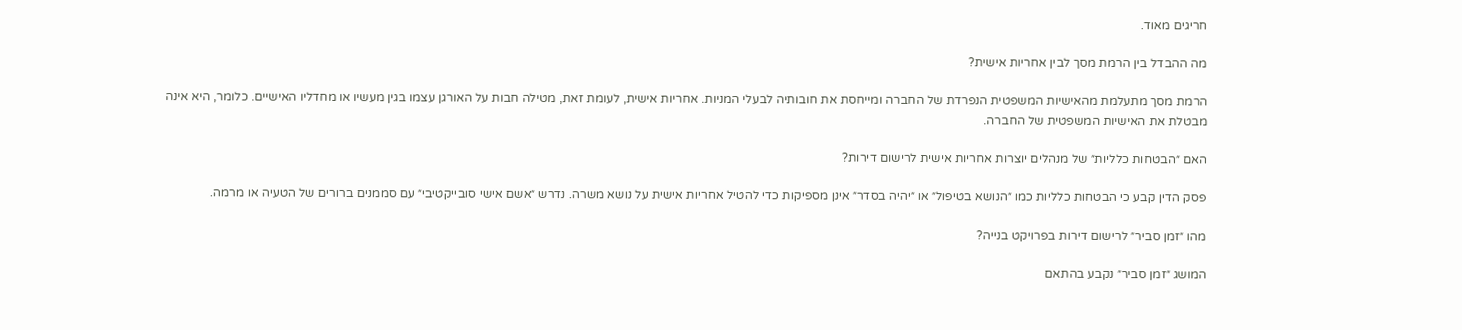חריגים מאוד.

מה ההבדל בין הרמת מסך לבין אחריות אישית?

הרמת מסך מתעלמת מהאישיות המשפטית הנפרדת של החברה ומייחסת את חובותיה לבעלי המניות. אחריות אישית, לעומת זאת, מטילה חבות על האורגן עצמו בגין מעשיו או מחדליו האישיים. כלומר, היא אינה מבטלת את האישיות המשפטית של החברה.

האם ״הבטחות כלליות״ של מנהלים יוצרות אחריות אישית לרישום דירות?

פסק הדין קבע כי הבטחות כלליות כמו ״הנושא בטיפול״ או ״יהיה בסדר״ אינן מספיקות כדי להטיל אחריות אישית על נושא משרה. נדרש ״אשם אישי סובייקטיבי״ עם סממנים ברורים של הטעיה או מרמה.

מהו ״זמן סביר״ לרישום דירות בפרויקט בנייה?

המושג ״זמן סביר״ נקבע בהתאם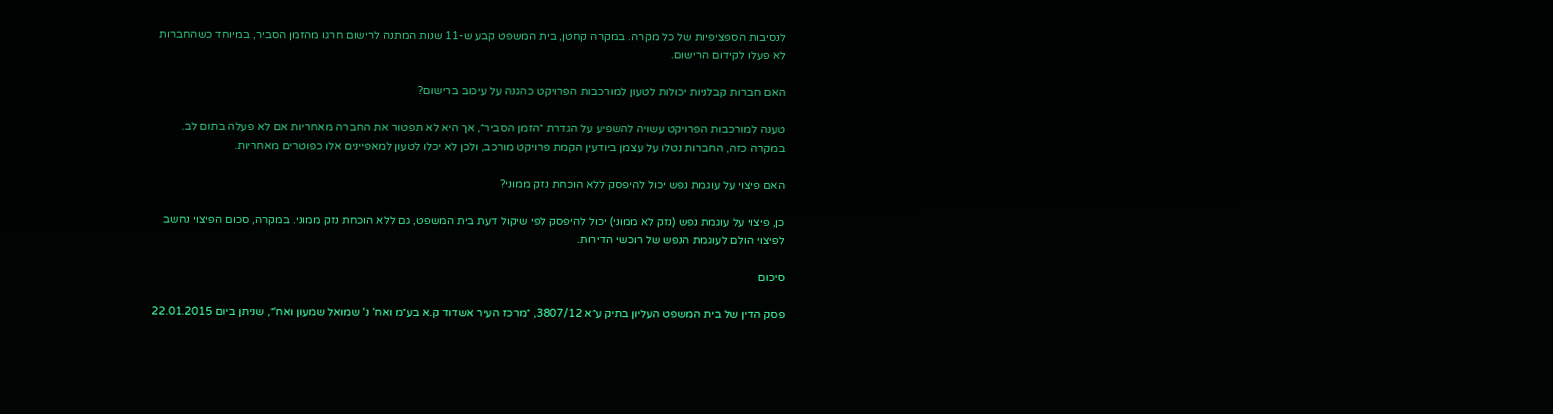לנסיבות הספציפיות של כל מקרה. במקרה קחטן, בית המשפט קבע ש-11 שנות המתנה לרישום חרגו מהזמן הסביר, במיוחד כשהחברות לא פעלו לקידום הרישום.

האם חברות קבלניות יכולות לטעון למורכבות הפרויקט כהגנה על עיכוב ברישום?

טענה למורכבות הפרויקט עשויה להשפיע על הגדרת ״הזמן הסביר״, אך היא לא תפטור את החברה מאחריות אם לא פעלה בתום לב. במקרה כזה, החברות נטלו על עצמן ביודעין הקמת פרויקט מורכב, ולכן לא יכלו לטעון למאפיינים אלו כפוטרים מאחריות.

האם פיצוי על עוגמת נפש יכול להיפסק ללא הוכחת נזק ממוני?

כן, פיצוי על עוגמת נפש (נזק לא ממוני) יכול להיפסק לפי שיקול דעת בית המשפט, גם ללא הוכחת נזק ממוני. במקרה, סכום הפיצוי נחשב לפיצוי הולם לעוגמת הנפש של רוכשי הדירות.

סיכום

פסק הדין של בית המשפט העליון בתיק ע״א 3807/12, ״מרכז העיר אשדוד ק.א בע״מ ואח' נ' שמואל שמעון ואח'״, שניתן ביום 22.01.2015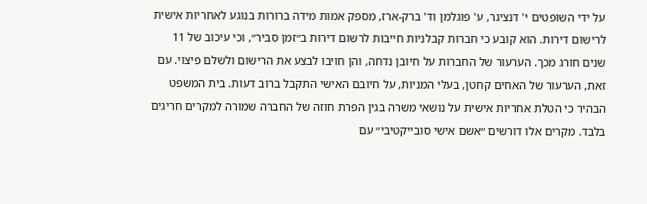על ידי השופטים י' דנציגר, ע' פוגלמן וד' ברק-ארז, מספק אמות מידה ברורות בנוגע לאחריות אישית לרישום דירות. הוא קובע כי חברות קבלניות חייבות לרשום דירות ב״זמן סביר״, וכי עיכוב של 11 שנים חורג מכך. הערעור של החברות על חיובן נדחה, והן חויבו לבצע את הרישום ולשלם פיצוי. עם זאת, הערעור של האחים קחטן, בעלי המניות, על חיובם האישי התקבל ברוב דעות. בית המשפט הבהיר כי הטלת אחריות אישית על נושאי משרה בגין הפרת חוזה של החברה שמורה למקרים חריגים בלבד. מקרים אלו דורשים ״אשם אישי סובייקטיבי״ עם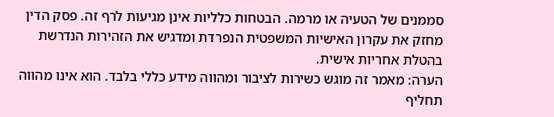סממנים של הטעיה או מרמה. הבטחות כלליות אינן מגיעות לרף זה. פסק הדין מחזק את עקרון האישיות המשפטית הנפרדת ומדגיש את הזהירות הנדרשת בהטלת אחריות אישית.
הערה: מאמר זה מוגש כשירות לציבור ומהווה מידע כללי בלבד. הוא אינו מהווה תחליף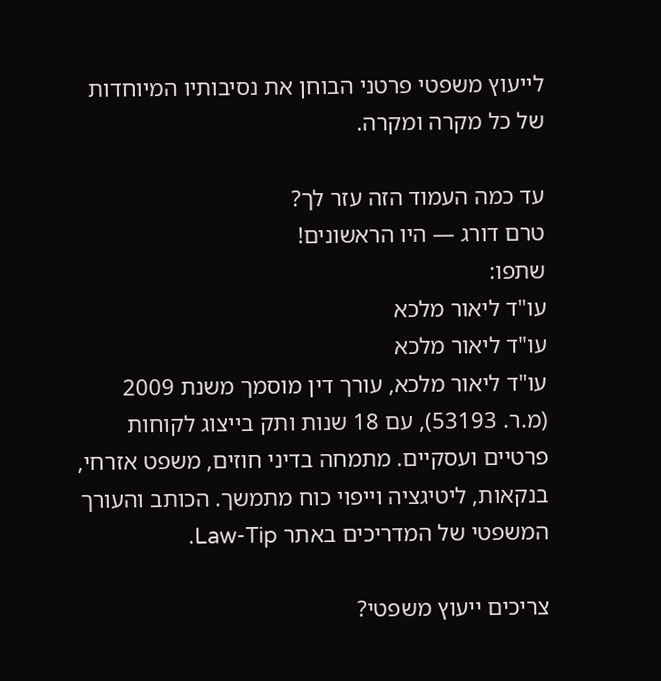לייעוץ משפטי פרטני הבוחן את נסיבותיו המיוחדות של כל מקרה ומקרה.

עד כמה העמוד הזה עזר לך?
טרם דורג — היו הראשונים!
שתפו:
עו"ד ליאור מלכא
עו"ד ליאור מלכא
עו"ד ליאור מלכא, עורך דין מוסמך משנת 2009 (מ.ר. 53193), עם 18 שנות ותק בייצוג לקוחות פרטיים ועסקיים. מתמחה בדיני חוזים, משפט אזרחי, בנקאות, ליטיגציה וייפוי כוח מתמשך. הכותב והעורך המשפטי של המדריכים באתר Law-Tip.

צריכים ייעוץ משפטי?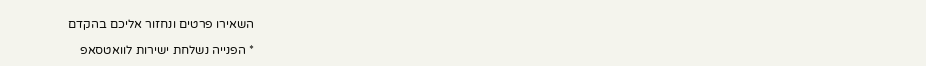השאירו פרטים ונחזור אליכם בהקדם

* הפנייה נשלחת ישירות לוואטסאפ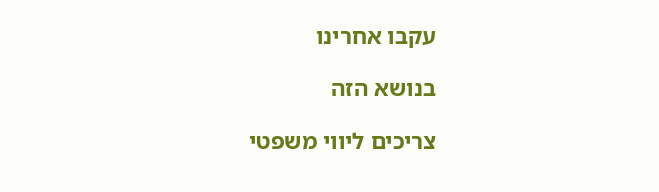עקבו אחרינו

בנושא הזה

צריכים ליווי משפטי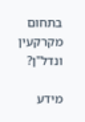בתחום מקרקעין ונדל"ן?

מידע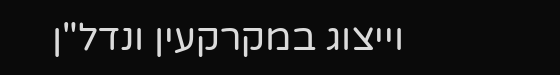וייצוג במקרקעין ונדל"ן